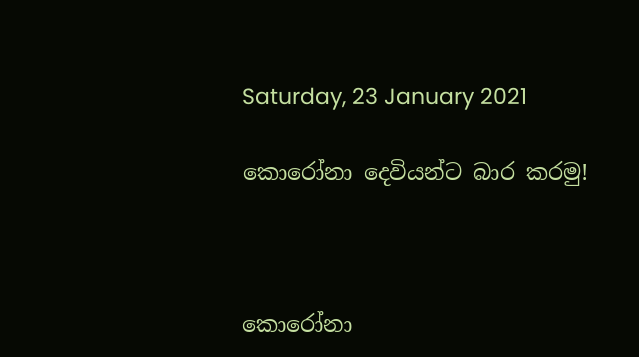Saturday, 23 January 2021

කොරෝනා දෙවියන්ට බාර කරමු!



කොරෝනා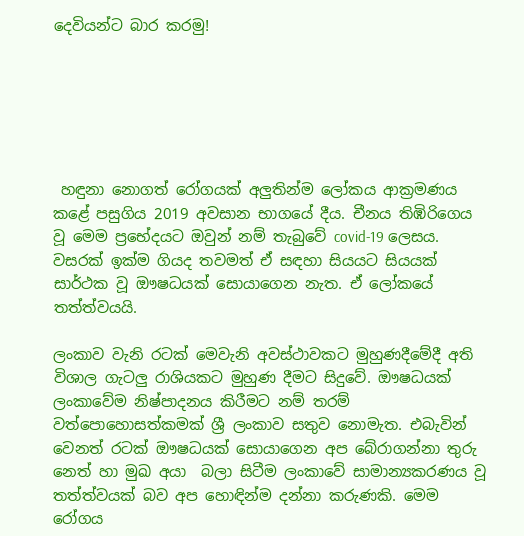දෙවියන්ට බාර කරමු!






 හඳුනා නොගත් රෝගයක් අලුතින්ම ලෝකය ආක්‍රමණය කළේ පසුගිය 2019 අවසාන භාගයේ දීය. චීනය තිඹිරිගෙය වූ මෙම ප්‍රභේදයට ඔවුන් නම් තැබුවේ covid-19 ලෙසය. වසරක් ඉක්ම ගියද තවමත් ඒ සඳහා සියයට සියයක් සාර්ථක වූ ඖෂධයක් සොයාගෙන නැත. ඒ ලෝකයේ තත්ත්වයයි.

ලංකාව වැනි රටක් මෙවැනි අවස්ථාවකට මුහුණදීමේදී අති විශාල ගැටලු රාශියකට මුහුණ දීමට සිදුවේ. ඖෂධයක් ලංකාවේම නිෂ්පාදනය කිරීමට නම් තරම් වත්පොහොසත්කමක් ශ්‍රී ලංකාව සතුව නොමැත. එබැවින් වෙනත් රටක් ඖෂධයක් සොයාගෙන අප බේරාගන්නා තුරු නෙත් හා මුඛ අයා  බලා සිටීම ලංකාවේ සාමාන්‍යකරණය වූ තත්ත්වයක් බව අප හොඳින්ම දන්නා කරුණකි. මෙම රෝගය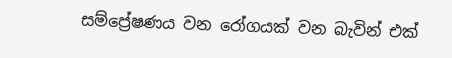සම්ප්‍රේෂණය වන රෝගයක් වන බැවින් එක්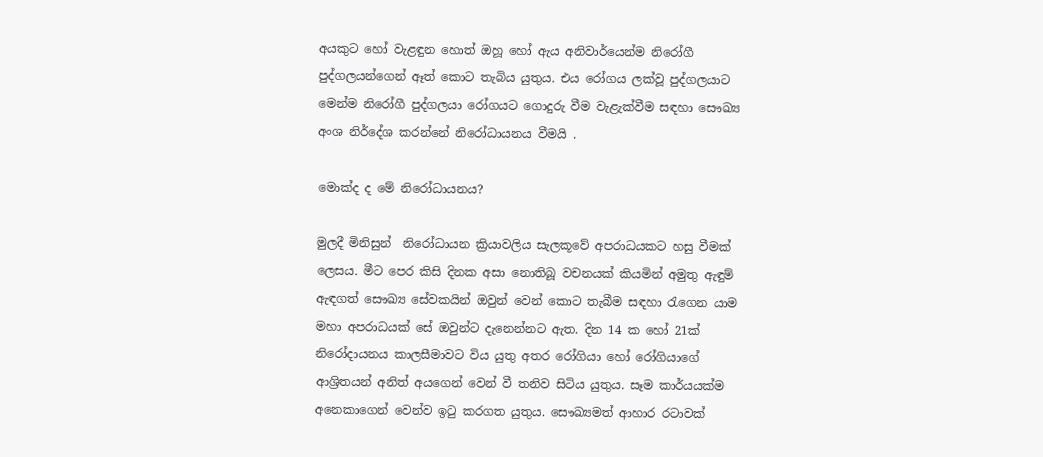අයකුට හෝ වැළඳුන හොත් ඔහූ හෝ ඇය අනිවාර්යෙන්ම නිරෝගී පුද්ගලයන්ගෙන් ඈත් කොට තැබිය යුතුය. එය රෝගය ලක්වූ පුද්ගලයාට මෙන්ම නිරෝගී පුද්ගලයා රෝගයට ගොදුරු වීම වැළැක්වීම සඳහා සෞඛ්‍ය අංශ නිර්දේශ කරන්නේ නිරෝධායනය වීමයි .

මොක්ද ද මේ නිරෝධායනය?

මුලදී මිනිසුන්  නිරෝධායන ක්‍රියාවලිය සැලකූවේ අපරාධයකට හසු වීමක් ලෙසය. මීට පෙර කිසි දිනක අසා නොතිබූ වචනයක් කියමින් අමුතු ඇඳුම් ඇඳගත් සෞඛ්‍ය සේවකයින් ඔවුන් වෙන් කොට තැබීම සඳහා රැගෙන යාම මහා අපරාධයක් සේ ඔවුන්ට දැනෙන්නට ඇත. දින 14 ක හෝ 21ක් නිරෝදායනය කාලසීමාවට විය යුතු අතර රෝගියා හෝ රෝගියාගේ ආශ්‍රිතයන් අනිත් අයගෙන් වෙන් වී තනිව සිටිය යුතුය. සෑම කාර්යයක්ම අනෙකාගෙන් වෙන්ව ඉටු කරගත යුතුය. සෞඛ්‍යමත් ආහාර රටාවක්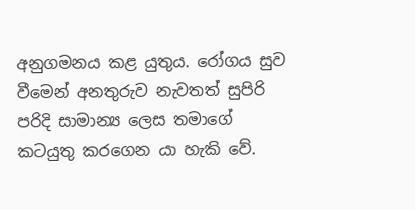අනුගමනය කළ යුතුය. රෝගය සුව වීමෙන් අනතුරුව නැවතත් සුපිරි පරිදි සාමාන්‍ය ලෙස තමාගේ කටයුතු කරගෙන යා හැකි වේ.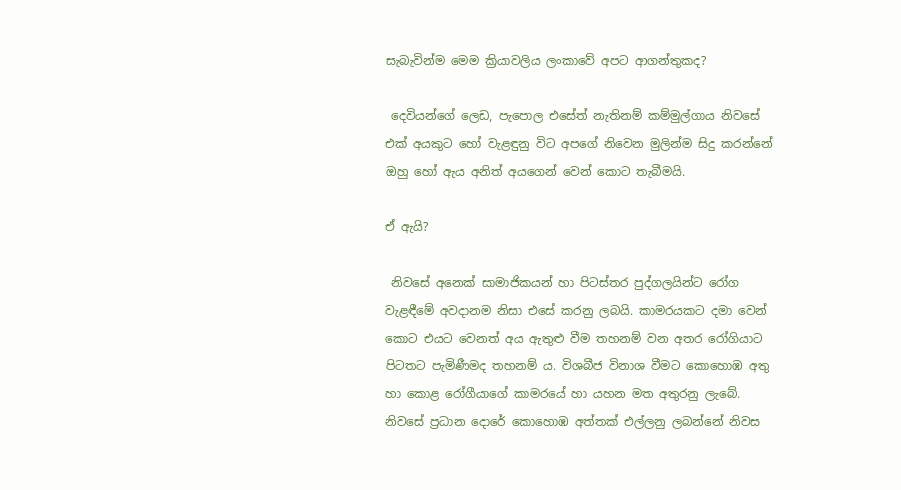සැබැවින්ම මෙම ක්‍රියාවලිය ලංකාවේ අපට ආගන්තුකද?

 දෙවියන්ගේ ලෙඩ, පැපොල එසේත් නැතිනම් කම්මුල්ගාය නිවසේ එක් අයකුට හෝ වැළඳුනු විට අපගේ නිවෙන මුලින්ම සිදු කරන්නේ ඔහු හෝ ඇය අනිත් අයගෙන් වෙන් කොට තැබීමයි.

ඒ ඇයි?

 නිවසේ අනෙක් සාමාජිකයන් හා පිටස්තර පුද්ගලයින්ට රෝග වැළඳීමේ අවදානම නිසා එසේ කරනු ලබයි. කාමරයකට දමා වෙන් කොට එයට වෙනත් අය ඇතුළු වීම තහනම් වන අතර රෝගියාට පිටතට පැමිණීමද තහනම් ය. විශබීජ විනාශ වීමට කොහොඹ අතු හා කොළ රෝගීයාගේ කාමරයේ හා යහන මත අතුරනු ලැබේ. නිවසේ ප්‍රධාන දොරේ කොහොඹ අත්තක් එල්ලනු ලබන්නේ නිවස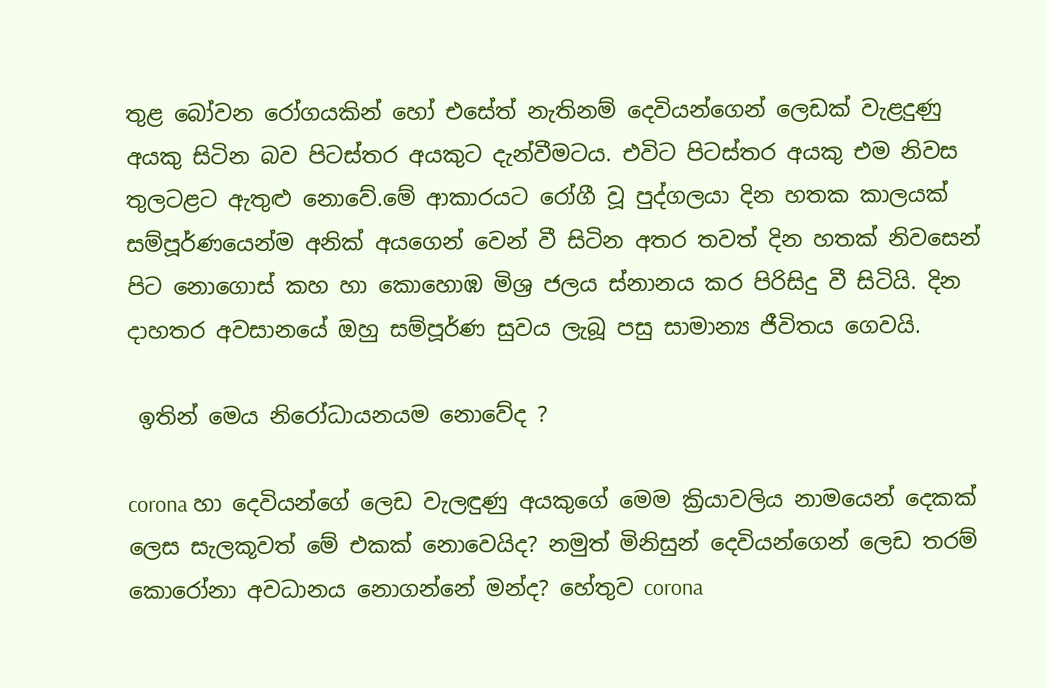තුළ බෝවන රෝගයකින් හෝ එසේත් නැතිනම් දෙවියන්ගෙන් ලෙඩක් වැළදුණු අයකු සිටින බව පිටස්තර අයකුට දැන්වීමටය. එවිට පිටස්තර අයකු එම නිවස තුලටළට ඇතුළු නොවේ.මේ ආකාරයට රෝගී වූ පුද්ගලයා දින හතක කාලයක් සම්පූර්ණයෙන්ම අනික් අයගෙන් වෙන් වී සිටින අතර තවත් දින හතක් නිවසෙන් පිට නොගොස් කහ හා කොහොඹ මිශ්‍ර ජලය ස්නානය කර පිරිසිදු වී සිටියි. දින දාහතර අවසානයේ ඔහු සම්පූර්ණ සුවය ලැබූ පසු සාමාන්‍ය ජීවිතය ගෙවයි.

 ඉතින් මෙය නිරෝධායනයම නොවේද ?

corona හා දෙවියන්ගේ ලෙඩ වැලඳුණු අයකුගේ මෙම ක්‍රියාවලිය නාමයෙන් දෙකක් ලෙස සැලකූවත් මේ එකක් නොවෙයිද? නමුත් මිනිසුන් දෙවියන්ගෙන් ලෙඩ තරම් කොරෝනා අවධානය නොගන්නේ මන්ද? හේතුව corona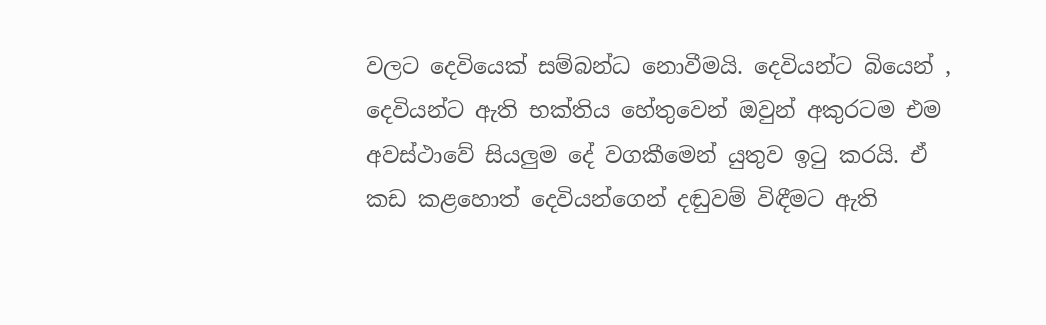වලට දෙවියෙක් සම්බන්ධ නොවීමයි. දෙවියන්ට බියෙන් , දෙවියන්ට ඇති භක්තිය හේතුවෙන් ඔවුන් අකුරටම එම අවස්ථාවේ සියලුම දේ වගකීමෙන් යුතුව ඉටු කරයි. ඒ කඩ කළහොත් දෙවියන්ගෙන් දඬුවම් විඳීමට ඇති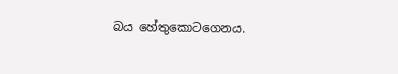බය හේතුකොටගෙනය.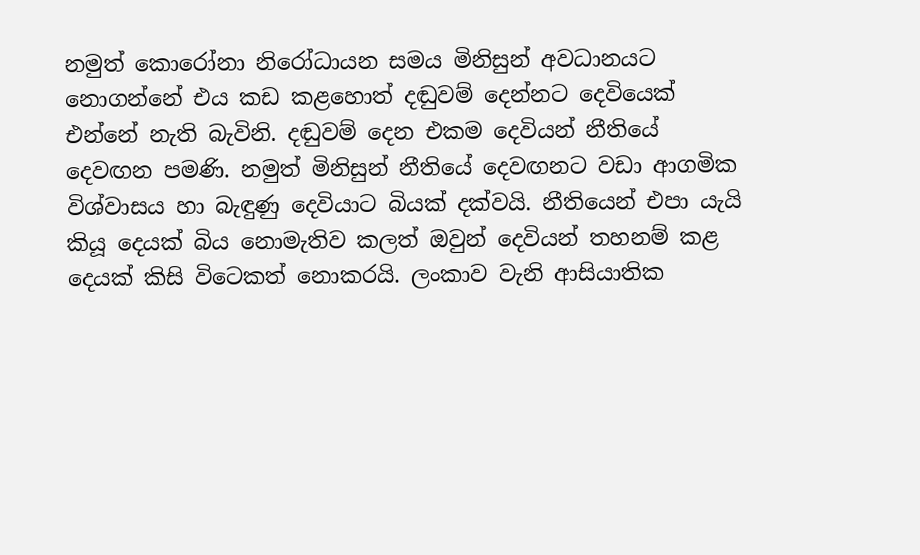නමුත් කොරෝනා නිරෝධායන සමය මිනිසුන් අවධානයට නොගන්නේ එය කඩ කළහොත් දඬුවම් දෙන්නට දෙවියෙක් එන්නේ නැති බැවිනි. දඬුවම් දෙන එකම දෙවියන් නීතියේ දෙවඟන පමණි. නමුත් මිනිසුන් නීතියේ දෙවඟනට වඩා ආගමික විශ්වාසය හා බැඳුණු දෙවියාට බියක් දක්වයි. නීතියෙන් එපා යැයි කියූ දෙයක් බිය නොමැතිව කලත් ඔවුන් දෙවියන් තහනම් කළ දෙයක් කිසි විටෙකත් නොකරයි. ලංකාව වැනි ආසියාතික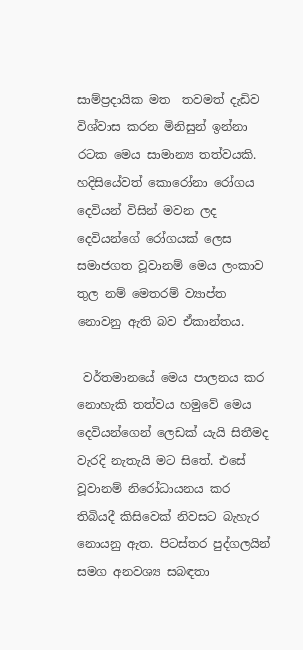සාම්ප්‍රදායික මත  තවමත් දැඩිව විශ්වාස කරන මිනිසුන් ඉන්නා රටක මෙය සාමාන්‍ය තත්වයකි. හදිසියේවත් කොරෝනා රෝගය දෙවියන් විසින් මවන ලද දෙවියන්ගේ රෝගයක් ලෙස සමාජගත වූවානම් මෙය ලංකාව තුල නම් මෙතරම් ව්‍යාප්ත නොවනු ඇති බව ඒකාන්තය.

 වර්තමානයේ මෙය පාලනය කර නොහැකි තත්වය හමුවේ මෙය දෙවියන්ගෙන් ලෙඩක් යැයි සිතීමද වැරදි නැතැයි මට සිතේ. එසේ වූවානම් නිරෝධායනය කර තිබියදී කිසිවෙක් නිවසට බැහැර නොයනු ඇත. පිටස්තර පුද්ගලයින් සමග අනවශ්‍ය සබඳතා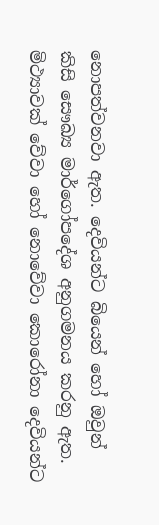නොපත්වනවා ඇත. දෙවියන්ට බියෙන් හෝ ඔවුන් කිසි සෞඛ්‍ය මාර්ගෝපදේශ අනුගමනය කරනු ඇත. මිථ්‍යාවක් වේවා හෝ නොවේවා කොරෝනා දෙවියන්ට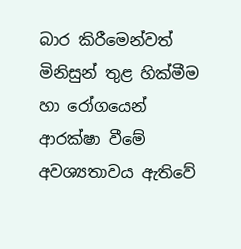බාර කිරීමෙන්වත් මිනිසුන් තුළ හික්මීම හා රෝගයෙන් ආරක්ෂා වීමේ අවශ්‍යතාවය ඇතිවේ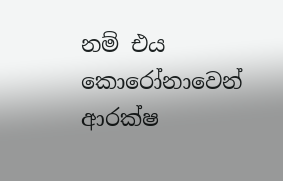නම් එය කොරෝනාවෙන් ආරක්ෂ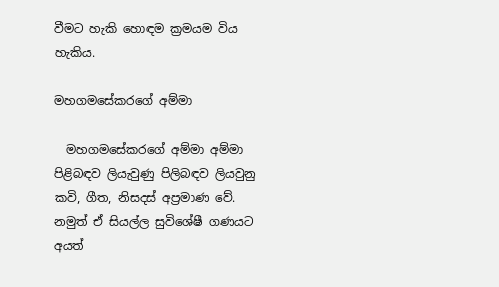වීමට හැකි හොඳම ක්‍රමයම විය හැකිය.

මහගමසේකරගේ අම්මා

  මහගමසේකරගේ අම්මා අම්මා පිළිබඳව ලියැවුණු පිලිබඳව ලියවුනු කවි, ගීත, නිසදස් අප්‍රමාණ වේ. නමුත් ඒ සියල්ල සුවිශේෂී ගණයට අයත්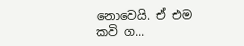නොවෙයි. ඒ එම කවි ග...